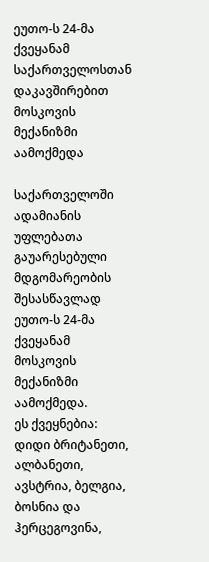ეუთო-ს 24-მა ქვეყანამ საქართველოსთან დაკავშირებით მოსკოვის მექანიზმი აამოქმედა

საქართველოში ადამიანის უფლებათა გაუარესებული მდგომარეობის შესასწავლად ეუთო-ს 24-მა ქვეყანამ მოსკოვის მექანიზმი აამოქმედა.
ეს ქვეყნებია: დიდი ბრიტანეთი, ალბანეთი, ავსტრია, ბელგია, ბოსნია და ჰერცეგოვინა,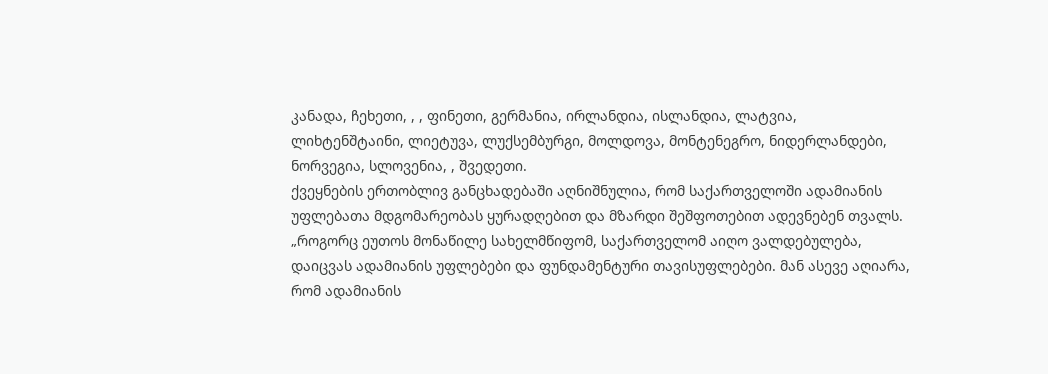კანადა, ჩეხეთი, , , ფინეთი, გერმანია, ირლანდია, ისლანდია, ლატვია, ლიხტენშტაინი, ლიეტუვა, ლუქსემბურგი, მოლდოვა, მონტენეგრო, ნიდერლანდები, ნორვეგია, სლოვენია, , შვედეთი.
ქვეყნების ერთობლივ განცხადებაში აღნიშნულია, რომ საქართველოში ადამიანის უფლებათა მდგომარეობას ყურადღებით და მზარდი შეშფოთებით ადევნებენ თვალს.
„როგორც ეუთოს მონაწილე სახელმწიფომ, საქართველომ აიღო ვალდებულება, დაიცვას ადამიანის უფლებები და ფუნდამენტური თავისუფლებები. მან ასევე აღიარა, რომ ადამიანის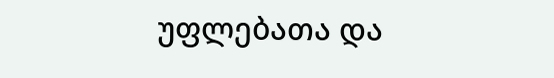უფლებათა და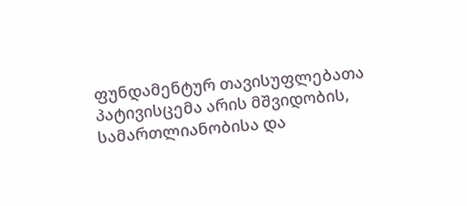ფუნდამენტურ თავისუფლებათა პატივისცემა არის მშვიდობის, სამართლიანობისა და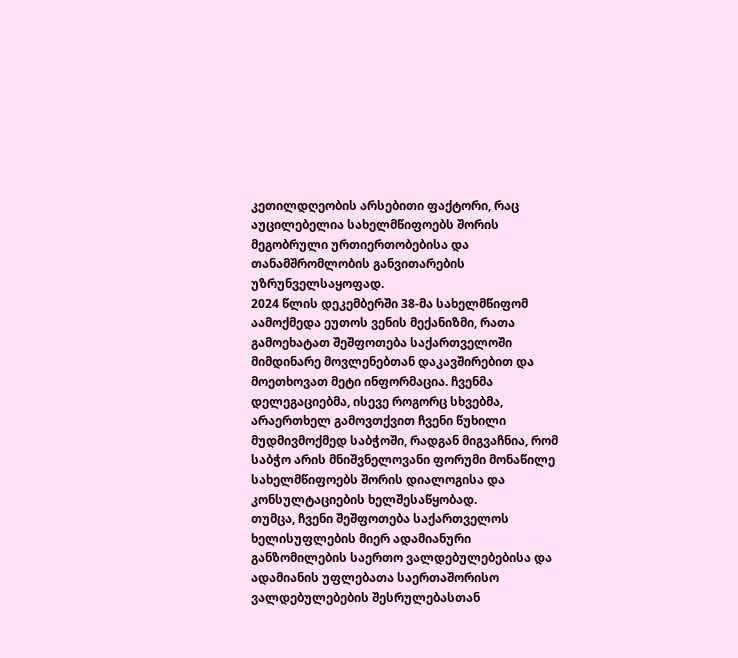კეთილდღეობის არსებითი ფაქტორი, რაც აუცილებელია სახელმწიფოებს შორის მეგობრული ურთიერთობებისა და თანამშრომლობის განვითარების უზრუნველსაყოფად.
2024 წლის დეკემბერში 38-მა სახელმწიფომ აამოქმედა ეუთოს ვენის მექანიზმი, რათა გამოეხატათ შეშფოთება საქართველოში მიმდინარე მოვლენებთან დაკავშირებით და მოეთხოვათ მეტი ინფორმაცია. ჩვენმა დელეგაციებმა, ისევე როგორც სხვებმა, არაერთხელ გამოვთქვით ჩვენი წუხილი მუდმივმოქმედ საბჭოში, რადგან მიგვაჩნია, რომ საბჭო არის მნიშვნელოვანი ფორუმი მონაწილე სახელმწიფოებს შორის დიალოგისა და კონსულტაციების ხელშესაწყობად.
თუმცა, ჩვენი შეშფოთება საქართველოს ხელისუფლების მიერ ადამიანური განზომილების საერთო ვალდებულებებისა და ადამიანის უფლებათა საერთაშორისო ვალდებულებების შესრულებასთან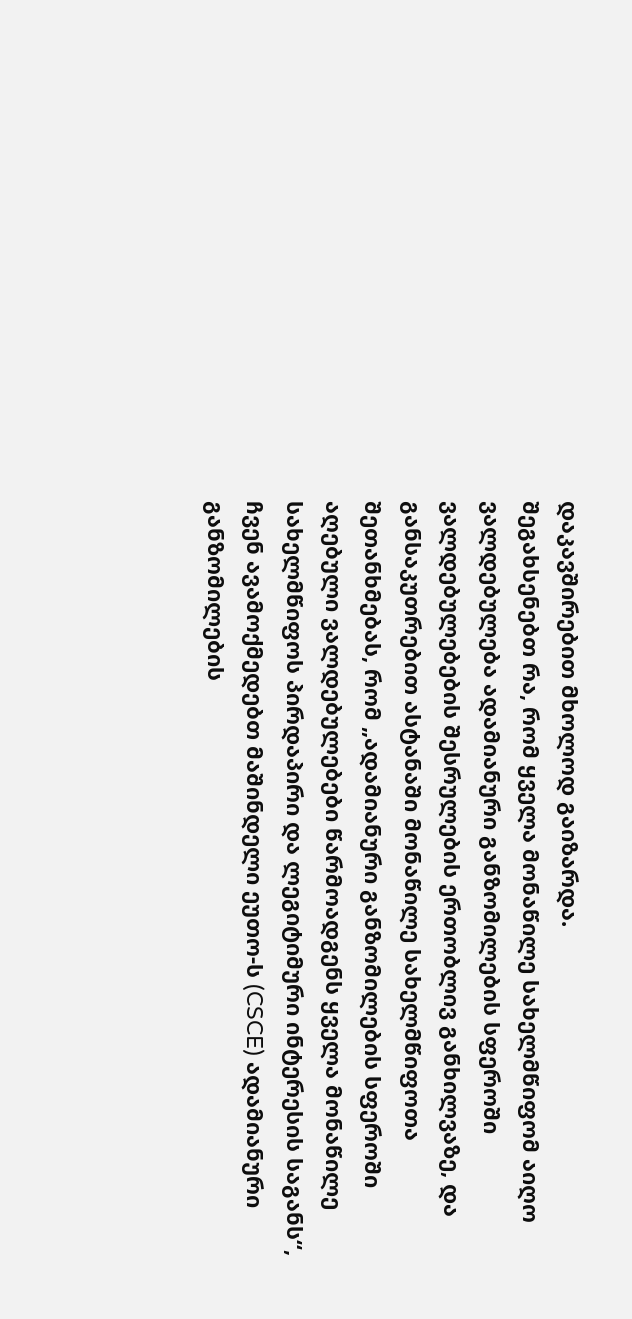დაკავშირებით მხოლოდ გაიზარდა.
შეგახსენებთ რა, რომ ყველა მონაწილე სახელმწიფომ აიღო ვალდებულება ადამიანური განზომილების სფეროში ვალდებულებების შესრულების ერთობლივ განხილვაზე, და განსაკუთრებით ასტანაში მონაწილე სახელმწიფოთა შეთანხმებას, რომ „ადამიანური განზომილების სფეროში აღებული ვალდებულებები წარმოადგენს ყველა მონაწილე სახელმწიფოს პირდაპირი და ლეგიტიმური ინტერესის საგანს“, ჩვენ ავამოქმედებთ მაშინდელი ეუთო-ს (CSCE) ადამიანური განზომილების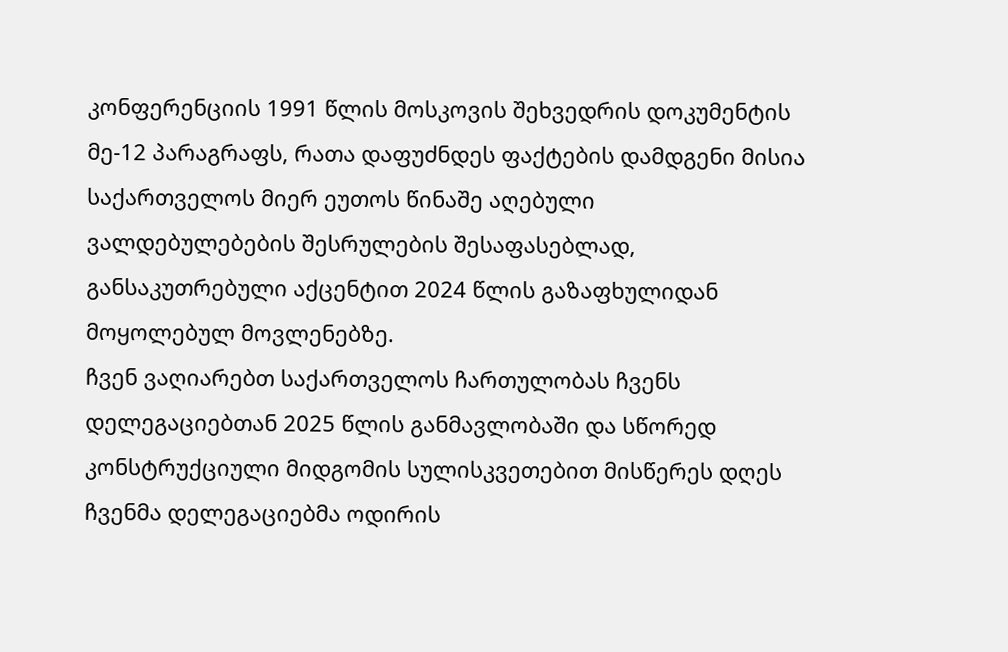კონფერენციის 1991 წლის მოსკოვის შეხვედრის დოკუმენტის მე-12 პარაგრაფს, რათა დაფუძნდეს ფაქტების დამდგენი მისია საქართველოს მიერ ეუთოს წინაშე აღებული ვალდებულებების შესრულების შესაფასებლად, განსაკუთრებული აქცენტით 2024 წლის გაზაფხულიდან მოყოლებულ მოვლენებზე.
ჩვენ ვაღიარებთ საქართველოს ჩართულობას ჩვენს დელეგაციებთან 2025 წლის განმავლობაში და სწორედ კონსტრუქციული მიდგომის სულისკვეთებით მისწერეს დღეს ჩვენმა დელეგაციებმა ოდირის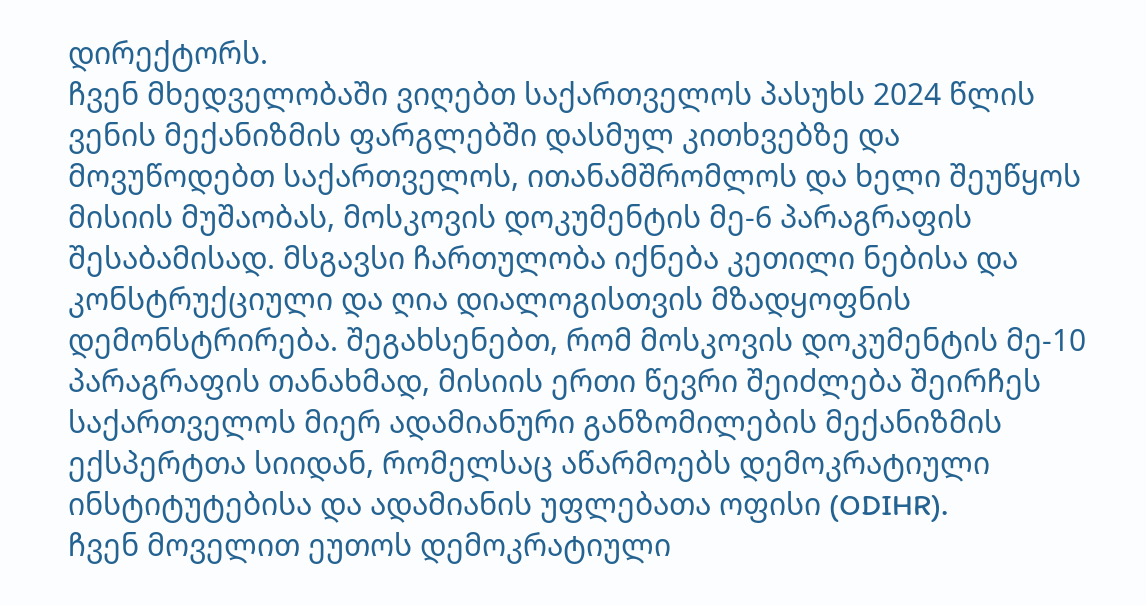დირექტორს.
ჩვენ მხედველობაში ვიღებთ საქართველოს პასუხს 2024 წლის ვენის მექანიზმის ფარგლებში დასმულ კითხვებზე და მოვუწოდებთ საქართველოს, ითანამშრომლოს და ხელი შეუწყოს მისიის მუშაობას, მოსკოვის დოკუმენტის მე-6 პარაგრაფის შესაბამისად. მსგავსი ჩართულობა იქნება კეთილი ნებისა და კონსტრუქციული და ღია დიალოგისთვის მზადყოფნის დემონსტრირება. შეგახსენებთ, რომ მოსკოვის დოკუმენტის მე-10 პარაგრაფის თანახმად, მისიის ერთი წევრი შეიძლება შეირჩეს საქართველოს მიერ ადამიანური განზომილების მექანიზმის ექსპერტთა სიიდან, რომელსაც აწარმოებს დემოკრატიული ინსტიტუტებისა და ადამიანის უფლებათა ოფისი (ODIHR).
ჩვენ მოველით ეუთოს დემოკრატიული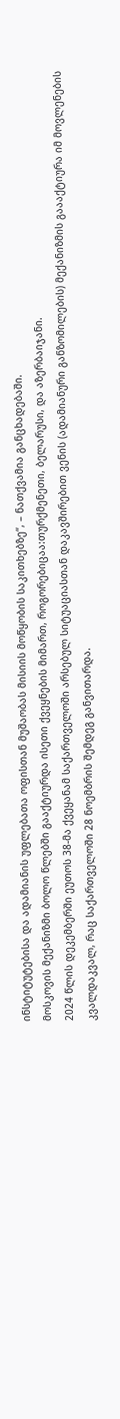ინსტიტუტებისა და ადამიანის უფლებათა ოფისთან მუშაობას მისიის მოწყობის საკითხებზე“, – ნათქვამია განცხადებაში.
მოსკოვის მექანიზმი ბოლო წლებში გააქტიურდა ისეთი ქვეყნების მიმართ, როგორებიცაა:თურქმენეთი, ბელარუსი, და აზერბაიჯანი.
2024 წლის დეკემბერში ეუთოს 38-მა ქვეყანამ საქართველოში არსებულ სიტუაციასთან დაკავშირებით ვენის (ადამიანური განზომილების) მექანიზმის გაააქტიურა იმ მოვლენების კვალდაკვალ, რაც საქართველოში 28 ნოემბრის შემდეგ განვითარდა.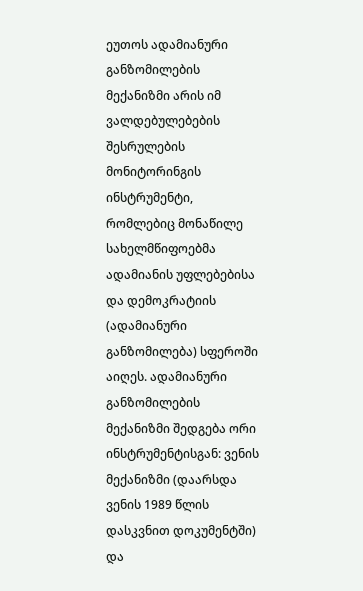ეუთოს ადამიანური განზომილების მექანიზმი არის იმ ვალდებულებების შესრულების მონიტორინგის ინსტრუმენტი, რომლებიც მონაწილე სახელმწიფოებმა ადამიანის უფლებებისა და დემოკრატიის (ადამიანური განზომილება) სფეროში აიღეს. ადამიანური განზომილების მექანიზმი შედგება ორი ინსტრუმენტისგან: ვენის მექანიზმი (დაარსდა ვენის 1989 წლის დასკვნით დოკუმენტში) და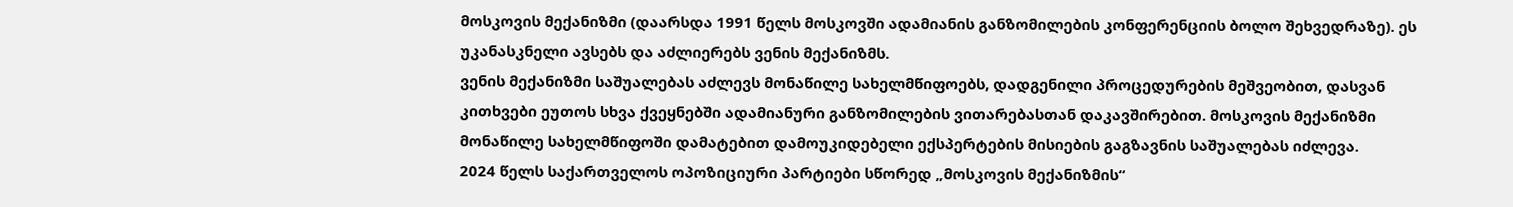მოსკოვის მექანიზმი (დაარსდა 1991 წელს მოსკოვში ადამიანის განზომილების კონფერენციის ბოლო შეხვედრაზე). ეს უკანასკნელი ავსებს და აძლიერებს ვენის მექანიზმს.
ვენის მექანიზმი საშუალებას აძლევს მონაწილე სახელმწიფოებს, დადგენილი პროცედურების მეშვეობით, დასვან კითხვები ეუთოს სხვა ქვეყნებში ადამიანური განზომილების ვითარებასთან დაკავშირებით. მოსკოვის მექანიზმი მონაწილე სახელმწიფოში დამატებით დამოუკიდებელი ექსპერტების მისიების გაგზავნის საშუალებას იძლევა.
2024 წელს საქართველოს ოპოზიციური პარტიები სწორედ „მოსკოვის მექანიზმის“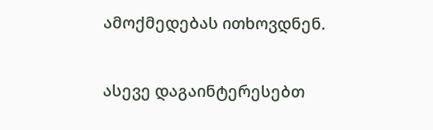ამოქმედებას ითხოვდნენ.

ასევე დაგაინტერესებთ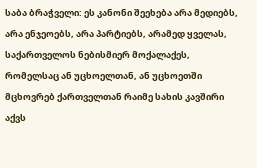საბა ბრაჭველი: ეს კანონი შეეხება არა მედიებს, არა ენჯეოებს, არა პარტიებს, არამედ ყველას, საქართველოს ნებისმიერ მოქალაქეს, რომელსაც ან უცხოელთან, ან უცხოეთში მცხოვრებ ქართველთან რაიმე სახის კავშირი აქვს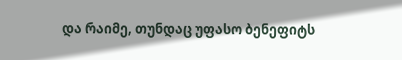და რაიმე, თუნდაც უფასო ბენეფიტს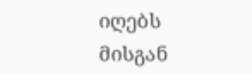იღებს მისგან